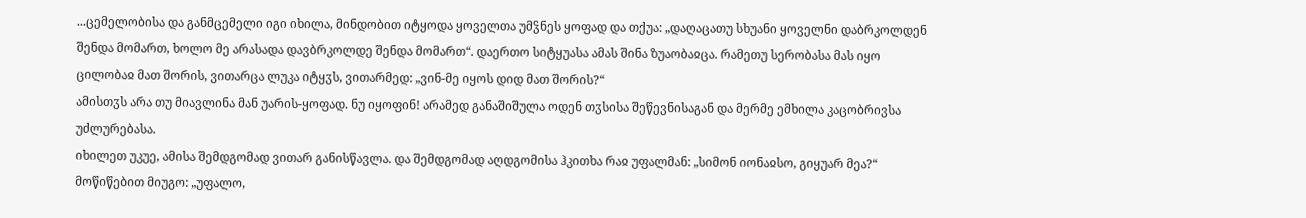...ცემელობისა და განმცემელი იგი იხილა, მინდობით იტყოდა ყოველთა უმჴნეს ყოფად და თქუა: „დაღაცათუ სხუანი ყოველნი დაბრკოლდენ შენდა მომართ, ხოლო მე არასადა დავბრკოლდე შენდა მომართ“. დაერთო სიტყუასა ამას შინა ზუაობაჲცა. რამეთუ სერობასა მას იყო ცილობაჲ მათ შორის, ვითარცა ლუკა იტყჳს, ვითარმედ: „ვინ-მე იყოს დიდ მათ შორის?“
ამისთჳს არა თუ მიავლინა მან უარის-ყოფად. ნუ იყოფინ! არამედ განაშიშულა ოდენ თჳსისა შეწევნისაგან და მერმე ემხილა კაცობრივსა უძლურებასა.
იხილეთ უკუე, ამისა შემდგომად ვითარ განისწავლა. და შემდგომად აღდგომისა ჰკითხა რაჲ უფალმან: „სიმონ იონაჲსო, გიყუარ მეა?“ მოწიწებით მიუგო: „უფალო,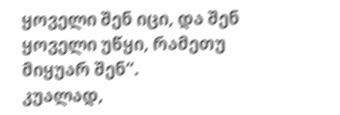ყოველი შენ იცი, და შენ ყოველი უწყი, რამეთუ მიყუარ შენ“.
კუალად,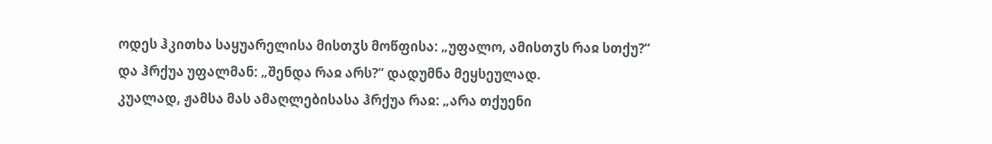ოდეს ჰკითხა საყუარელისა მისთჳს მოწფისა: „უფალო, ამისთჳს რაჲ სთქუ?“ და ჰრქუა უფალმან: „შენდა რაჲ არს?“ დადუმნა მეყსეულად.
კუალად, ჟამსა მას ამაღლებისასა ჰრქუა რაჲ: „არა თქუენი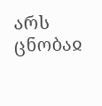არს ცნობაჲ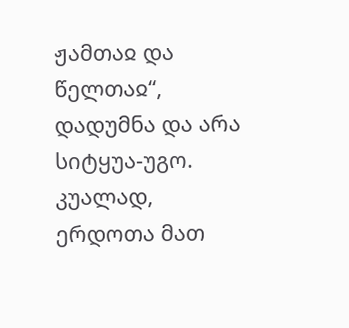ჟამთაჲ და წელთაჲ“, დადუმნა და არა სიტყუა-უგო.
კუალად, ერდოთა მათ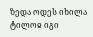ზედა ოდეს იხილა ტილოჲ იგი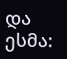და ესმა: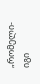„რომელი-იგი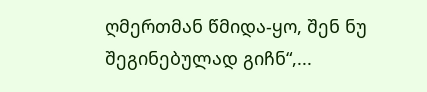ღმერთმან წმიდა-ყო, შენ ნუ შეგინებულად გიჩნ“,...